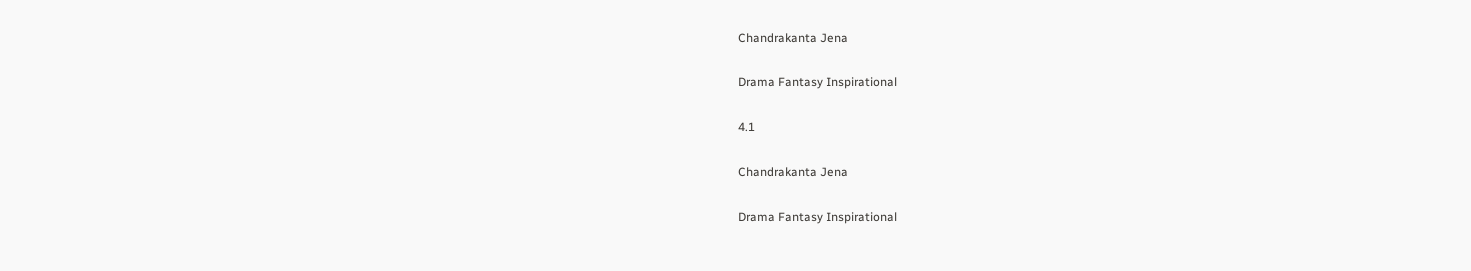Chandrakanta Jena

Drama Fantasy Inspirational

4.1

Chandrakanta Jena

Drama Fantasy Inspirational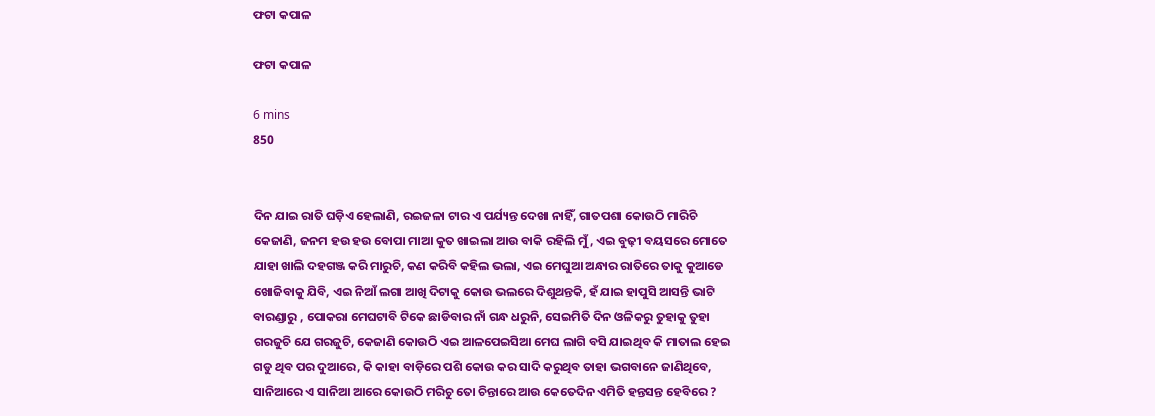ଫଟା କପାଳ

ଫଟା କପାଳ

6 mins
850


ଦିନ ଯାଇ ରାତି ଘଡ଼ିଏ ହେଲାଣି, ରଇଜଳା ଟାର ଏ ପର୍ଯ୍ୟନ୍ତ ଦେଖା ନାହିଁ, ଗାତପଶା କୋଉଠି ମାରିଚି କେଜାଣି, ଜନମ ହଉ ହଉ ବୋପା ମାଆ କୁତ ଖାଇଲା ଆଉ ବାକି ରହିଲି ମୁଁ, ଏଇ ବୁଢ଼ୀ ବୟସରେ ମୋତେ ଯାହା ଖାଲି ଦହଗଞ୍ଜ କରି ମାରୁଚି, କଣ କରିବି କହିଲ ଭଲା, ଏଇ ମେଘୁଆ ଅନ୍ଧାର ରାତିରେ ତାକୁ କୁଆଡେ ଖୋଜିବାକୁ ଯିବି, ଏଇ ନିଆଁ ଲଗା ଆଖି ଦିଟାକୁ କୋଉ ଭଲରେ ଦିଶୁଥନ୍ତକି, ହଁ ଯାଇ ହାପୁସି ଆସନ୍ତି ଭାଟି ବାରଣ୍ଡାରୁ , ପୋକରା ମେଘଟାବି ଟିକେ ଛାଡିବାର ନାଁ ଗନ୍ଧ ଧରୁନି, ସେଇମିତି ଦିନ ଓଳିକରୁ ତୁହାକୁ ତୁହା ଗରଜୁଚି ଯେ ଗରଜୁଚି, କେଜାଣି କୋଉଠି ଏଇ ଆଳପେଇସିଆ ମେଘ ଲାଗି ବସି ଯାଇଥିବ କି ମାତାଲ ହେଇ ଗଡୁ ଥିବ ପର ଦୁଆରେ, କି କାହା ବାଡ଼ିରେ ପଶି କୋଉ କର ସାଦି କରୁଥିବ ତାହା ଭଗବାନେ ଜାଣିଥିବେ, ସାନିଆରେ ଏ ସାନିଆ ଆରେ କୋଉଠି ମରିଚୁ ତୋ ଚିନ୍ତାରେ ଆଉ କେତେଦିନ ଏମିତି ହନ୍ତସନ୍ତ ହେବିରେ ?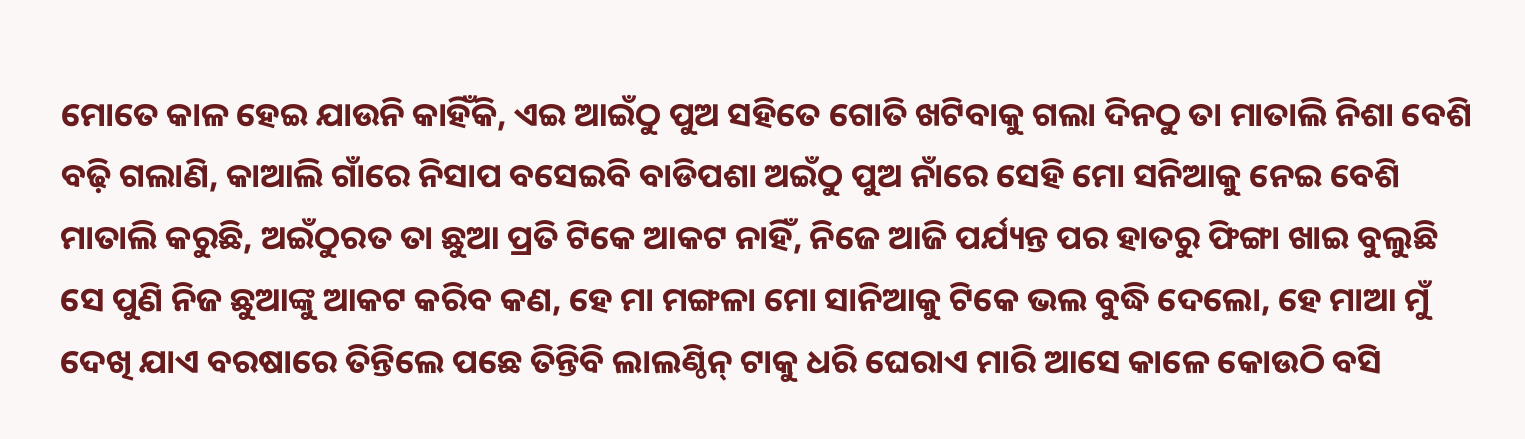ମୋତେ କାଳ ହେଇ ଯାଉନି କାହିଁକି, ଏଇ ଆଇଁଠୁ ପୁଅ ସହିତେ ଗୋତି ଖଟିବାକୁ ଗଲା ଦିନଠୁ ତା ମାତାଲି ନିଶା ବେଶି ବଢ଼ି ଗଲାଣି, କାଆଲି ଗାଁରେ ନିସାପ ବସେଇବି ବାଡିପଶା ଅଇଁଠୁ ପୁଅ ନାଁରେ ସେହି ମୋ ସନିଆକୁ ନେଇ ବେଶି ମାତାଲି କରୁଛି, ଅଇଁଠୁରତ ତା ଛୁଆ ପ୍ରତି ଟିକେ ଆକଟ ନାହିଁ, ନିଜେ ଆଜି ପର୍ଯ୍ୟନ୍ତ ପର ହାତରୁ ଫିଙ୍ଗା ଖାଇ ବୁଲୁଛି ସେ ପୁଣି ନିଜ ଛୁଆଙ୍କୁ ଆକଟ କରିବ କଣ, ହେ ମା ମଙ୍ଗଳା ମୋ ସାନିଆକୁ ଟିକେ ଭଲ ବୁଦ୍ଧି ଦେଲୋ, ହେ ମାଆ ମୁଁ ଦେଖି ଯାଏ ବରଷାରେ ତିନ୍ତିଲେ ପଛେ ତିନ୍ତିବି ଲାଲଣ୍ଠିନ୍ ଟାକୁ ଧରି ଘେରାଏ ମାରି ଆସେ କାଳେ କୋଉଠି ବସି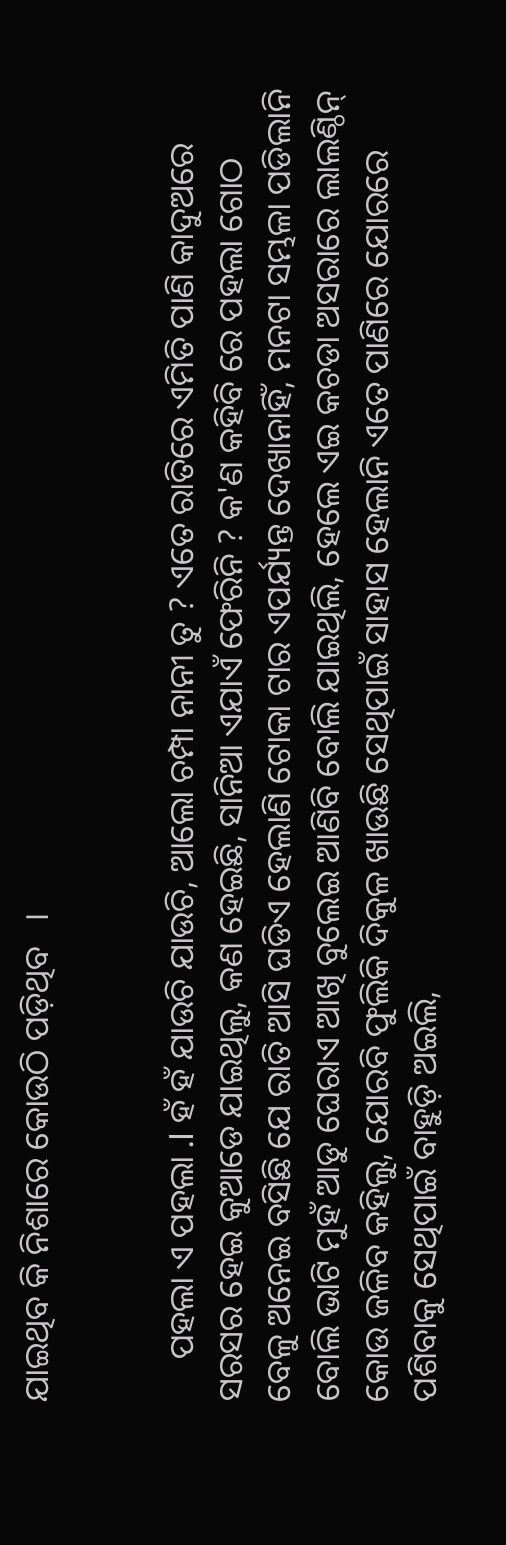ଯାଇଥିବ କି ନିଶାରେ କୋଉଠି ପଡ଼ିଥିବ   ।


     ପହଲା ଏ ପହଲା .l ହଁ ହଁ ଯାଉଚି ଯାଉଚି, ଆଲୋ ଚମ୍ପା ନାନୀ ତୁ ? ଏତେ ରାତିରେ ଏମିତି ପାଣି କାଦୁଅରେ ସରସର ହେଇ କୁଆଡେ ଯାଇଥିଲୁ, କଣ ହେଇଛି, ସାନିଆ ଏଯାଏଁ ଫେରିନି ? କ'ଣ କହିବି ରେ ପହଲା ଗୋଠ ବେଳୁ ଅନେଇ ବସିଛି ଯେ ରାତି ଆସି ଘଡିଏ ହେଲାଣି ଟୋକା ଟାର ଏପର୍ଯ୍ୟନ୍ତ ଦେଖାନାହିଁ, ମନଟା ସମ୍ଭଳା ପଡିଲାନି ବୋଲି ଭାଟି ମୁହଁ ଆଡୁ ଘେରାଏ ଆଖି ବୁଲେଇ ଆଣିବି ବୋଲି ଯାଇଥିଲି, ହେଲେ ଏଇ କଚଡା ଅସରାରେ ଲାଲଣ୍ଠିନ୍ କୋଉ ଜଳିବ କହିଲୁ, ଯୋରବି ଫୁଲିକି ଦିକୁଳ ଖାଉଛି ସେଥିପାଇଁ ସାହାସ ହେଲାନି ଏତେ ପାଣିରେ ଯୋରରେ ପଶିବାକୁ ସେଥିପାଇଁ ବାହୁଡ଼ି ଅଇଲି,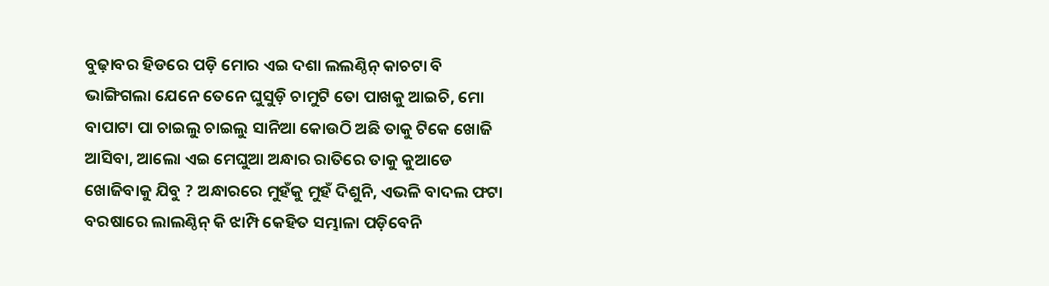ବୁଢ଼ାବର ହିଡରେ ପଡ଼ି ମୋର ଏଇ ଦଶା ଲଲଣ୍ଠିନ୍ କାଚଟା ବି ଭାଙ୍ଗିଗଲା ଯେନେ ତେନେ ଘୁସୁଡ଼ି ଚାମୁଟି ତୋ ପାଖକୁ ଆଇଚି, ମୋ ବାପାଟା ପା ଚାଇଲୁ ଚାଇଲୁ ସାନିଆ କୋଉଠି ଅଛି ତାକୁ ଟିକେ ଖୋଜି ଆସିବା, ଆଲୋ ଏଇ ମେଘୁଆ ଅନ୍ଧାର ରାତିରେ ତାକୁ କୁଆଡେ ଖୋଜିବାକୁ ଯିବୁ ? ଅନ୍ଧାରରେ ମୁହଁକୁ ମୁହଁ ଦିଶୁନି, ଏଭଳି ବାଦଲ ଫଟା ବରଷାରେ ଲାଲଣ୍ଠିନ୍ କି ଝାମ୍ପି କେହିତ ସମ୍ଭାଳା ପଡ଼ିବେନି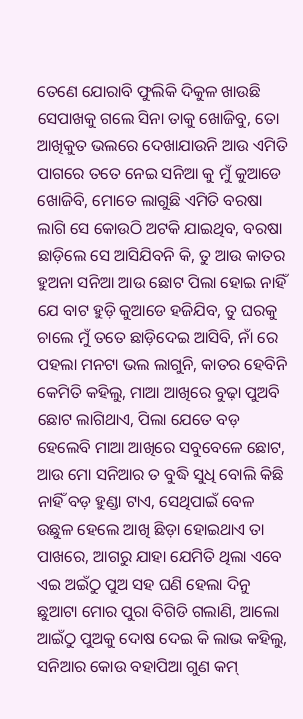ତେଣେ ଯୋରାବି ଫୁଲିକି ଦିକୁଳ ଖାଉଛି ସେପାଖକୁ ଗଲେ ସିନା ତାକୁ ଖୋଜିବୁ, ତୋ ଆଖିକୁତ ଭଲରେ ଦେଖାଯାଉନି ଆଉ ଏମିତି ପାଗରେ ତତେ ନେଇ ସନିଆ କୁ ମୁଁ କୁଆଡେ ଖୋଜିବି, ମୋତେ ଲାଗୁଛି ଏମିତି ବରଷା ଲାଗି ସେ କୋଉଠି ଅଟକି ଯାଇଥିବ, ବରଷା ଛାଡ଼ିଲେ ସେ ଆସିଯିବନି କି, ତୁ ଆଉ କାତର ହୁଅନା ସନିଆ ଆଉ ଛୋଟ ପିଲା ହୋଇ ନାହିଁ ଯେ ବାଟ ହୁଡ଼ି କୁଆଡେ ହଜିଯିବ, ତୁ ଘରକୁ ଚାଲେ ମୁଁ ତତେ ଛାଡ଼ିଦେଇ ଆସିବି, ନାଁ ରେ ପହଲା ମନଟା ଭଲ ଲାଗୁନି, କାତର ହେବିନି କେମିତି କହିଲୁ, ମାଆ ଆଖିରେ ବୁଢ଼ା ପୁଅବି ଛୋଟ ଲାଗିଥାଏ, ପିଲା ଯେତେ ବଡ଼ ହେଲେବି ମାଆ ଆଖିରେ ସବୁବେଳେ ଛୋଟ, ଆଉ ମୋ ସନିଆର ତ ବୁଦ୍ଧି ସୁଧି ବୋଲି କିଛି ନାହିଁ ବଡ଼ ହୁଣ୍ଡା ଟାଏ, ସେଥିପାଇଁ ବେଳ ଉଛୁଳ ହେଲେ ଆଖି ଛିଡ଼ା ହୋଇଥାଏ ତା ପାଖରେ, ଆଗରୁ ଯାହା ଯେମିତି ଥିଲା ଏବେ ଏଇ ଅଇଁଠୁ ପୁଅ ସହ ଘଣି ହେଲା ଦିନୁ ଛୁଆଟା ମୋର ପୁରା ବିଗିଡି ଗଲାଣି, ଆଲୋ ଆଇଁଠୁ ପୁଅକୁ ଦୋଷ ଦେଇ କି ଲାଭ କହିଲୁ, ସନିଆର କୋଉ ବହାପିଆ ଗୁଣ କମ୍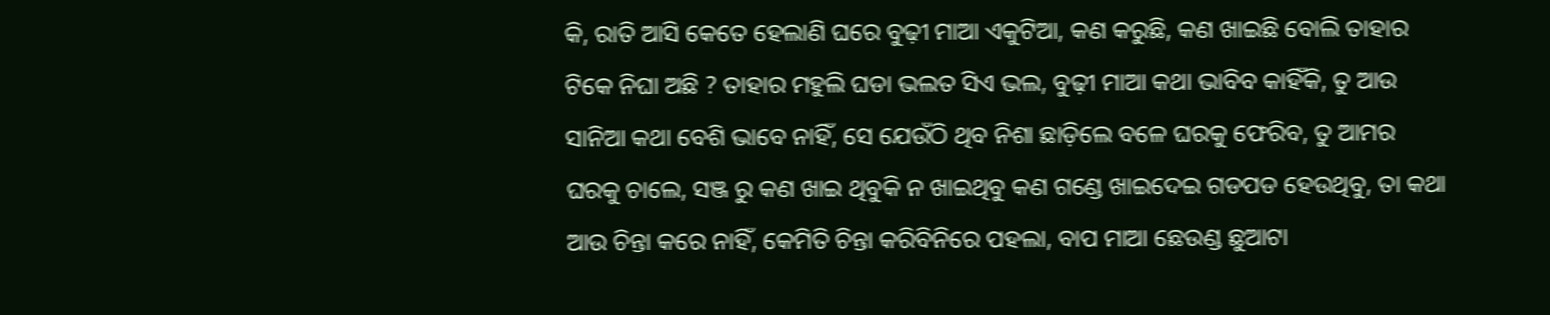କି, ରାତି ଆସି କେତେ ହେଲାଣି ଘରେ ବୁଢ଼ୀ ମାଆ ଏକୁଟିଆ, କଣ କରୁଛି, କଣ ଖାଇଛି ବୋଲି ତାହାର ଟିକେ ନିଘା ଅଛି ? ତାହାର ମହୁଲି ଘଡା ଭଲତ ସିଏ ଭଲ, ବୁଢ଼ୀ ମାଆ କଥା ଭାବିବ କାହିଁକି, ତୁ ଆଉ ସାନିଆ କଥା ବେଶି ଭାବେ ନାହିଁ, ସେ ଯେଉଁଠି ଥିବ ନିଶା ଛାଡ଼ିଲେ ବଳେ ଘରକୁ ଫେରିବ, ତୁ ଆମର ଘରକୁ ଚାଲେ, ସଞ୍ଜ ରୁ କଣ ଖାଇ ଥିବୁକି ନ ଖାଇଥିବୁ କଣ ଗଣ୍ଡେ ଖାଇଦେଇ ଗଡପଡ ହେଉଥିବୁ, ତା କଥା ଆଉ ଚିନ୍ତା କରେ ନାହିଁ, କେମିତି ଚିନ୍ତା କରିବିନିରେ ପହଲା, ବାପ ମାଆ ଛେଉଣ୍ଡ ଛୁଆଟା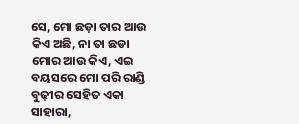ସେ, ମୋ ଛଡ଼ା ତାର ଆଉ କିଏ ଅଛି, ନା ତା ଛଡା ମୋର ଆଉ କିଏ, ଏଇ ବୟସରେ ମୋ ପରି ରାଣ୍ଡି ବୁଢ଼ୀର ସେହିତ ଏକା ସାହାରା,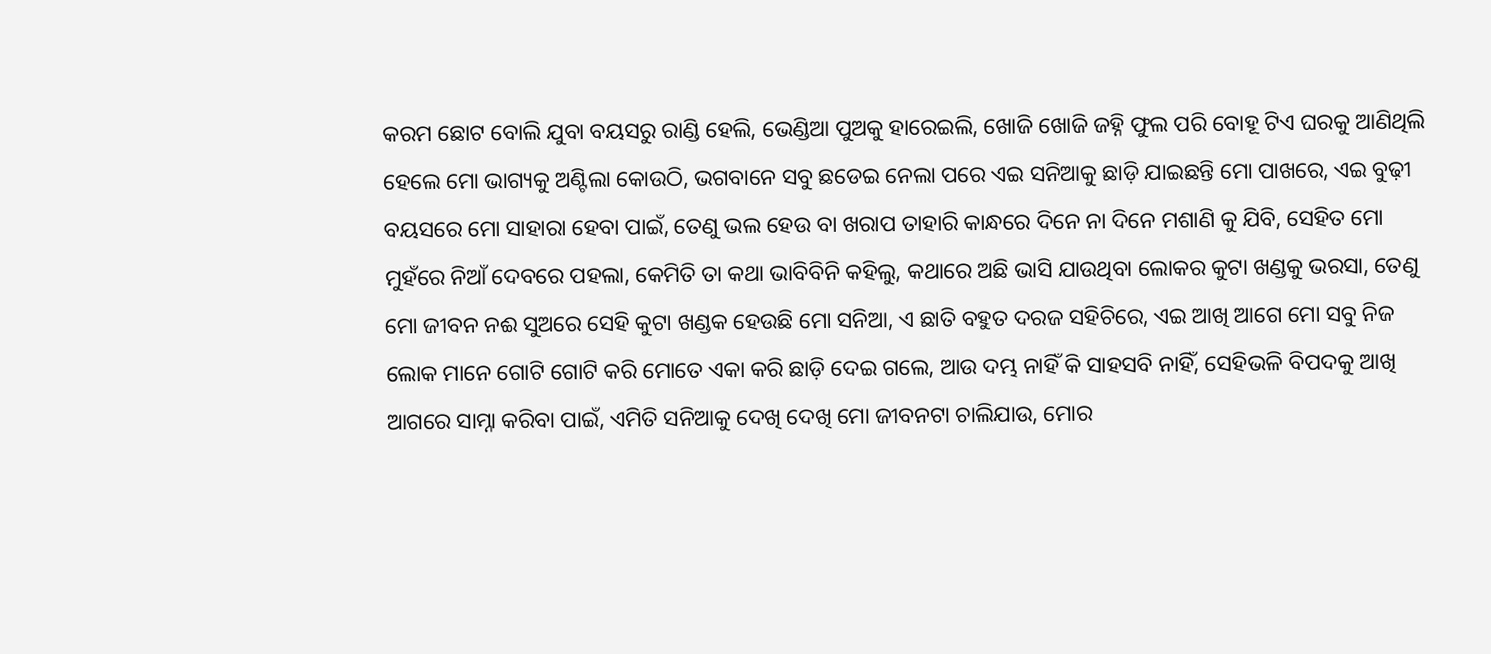କରମ ଛୋଟ ବୋଲି ଯୁବା ବୟସରୁ ରାଣ୍ଡି ହେଲି, ଭେଣ୍ଡିଆ ପୁଅକୁ ହାରେଇଲି, ଖୋଜି ଖୋଜି ଜହ୍ନି ଫୁଲ ପରି ବୋହୂ ଟିଏ ଘରକୁ ଆଣିଥିଲି ହେଲେ ମୋ ଭାଗ୍ୟକୁ ଅଣ୍ଟିଲା କୋଉଠି, ଭଗବାନେ ସବୁ ଛଡେଇ ନେଲା ପରେ ଏଇ ସନିଆକୁ ଛାଡ଼ି ଯାଇଛନ୍ତି ମୋ ପାଖରେ, ଏଇ ବୁଢ଼ୀ ବୟସରେ ମୋ ସାହାରା ହେବା ପାଇଁ, ତେଣୁ ଭଲ ହେଉ ବା ଖରାପ ତାହାରି କାନ୍ଧରେ ଦିନେ ନା ଦିନେ ମଶାଣି କୁ ଯିବି, ସେହିତ ମୋ ମୁହଁରେ ନିଆଁ ଦେବରେ ପହଲା, କେମିତି ତା କଥା ଭାବିବିନି କହିଲୁ, କଥାରେ ଅଛି ଭାସି ଯାଉଥିବା ଲୋକର କୁଟା ଖଣ୍ଡକୁ ଭରସା, ତେଣୁ ମୋ ଜୀବନ ନଈ ସୁଅରେ ସେହି କୁଟା ଖଣ୍ଡକ ହେଉଛି ମୋ ସନିଆ, ଏ ଛାତି ବହୁତ ଦରଜ ସହିଚିରେ, ଏଇ ଆଖି ଆଗେ ମୋ ସବୁ ନିଜ ଲୋକ ମାନେ ଗୋଟି ଗୋଟି କରି ମୋତେ ଏକା କରି ଛାଡ଼ି ଦେଇ ଗଲେ, ଆଉ ଦମ୍ଭ ନାହିଁ କି ସାହସବି ନାହିଁ, ସେହିଭଳି ବିପଦକୁ ଆଖି ଆଗରେ ସାମ୍ନା କରିବା ପାଇଁ, ଏମିତି ସନିଆକୁ ଦେଖି ଦେଖି ମୋ ଜୀବନଟା ଚାଲିଯାଉ, ମୋର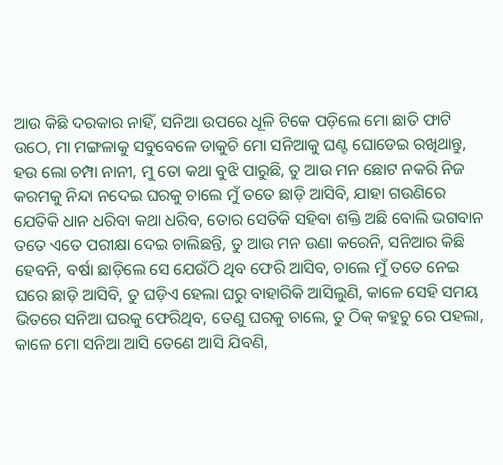ଆଉ କିଛି ଦରକାର ନାହିଁ, ସନିଆ ଉପରେ ଧୂଳି ଟିକେ ପଡ଼ିଲେ ମୋ ଛାତି ଫାଟି ଉଠେ, ମା ମଙ୍ଗଳାକୁ ସବୁବେଳେ ଡାକୁଚି ମୋ ସନିଆକୁ ଘଣ୍ଟ ଘୋଡେଇ ରଖିଥାନ୍ତୁ, ହଉ ଲୋ ଚମ୍ପା ନାନୀ, ମୁ ତୋ କଥା ବୁଝି ପାରୁଛି, ତୁ ଆଉ ମନ ଛୋଟ ନକରି ନିଜ କରମକୁ ନିନ୍ଦା ନଦେଇ ଘରକୁ ଚାଲେ ମୁଁ ତତେ ଛାଡ଼ି ଆସିବି, ଯାହା ଗଉଣିରେ ଯେତିକି ଧାନ ଧରିବା କଥା ଧରିବ, ତୋର ସେତିକି ସହିବା ଶକ୍ତି ଅଛି ବୋଲି ଭଗବାନ ତତେ ଏତେ ପରୀକ୍ଷା ଦେଇ ଚାଲିଛନ୍ତି, ତୁ ଆଉ ମନ ଉଣା କରେନି, ସନିଆର କିଛି ହେବନି, ବର୍ଷା ଛାଡ଼ିଲେ ସେ ଯେଉଁଠି ଥିବ ଫେରି ଆସିବ, ଚାଲେ ମୁଁ ତତେ ନେଇ ଘରେ ଛାଡ଼ି ଆସିବି, ତୁ ଘଡ଼ିଏ ହେଲା ଘରୁ ବାହାରିକି ଆସିଲୁଣି, କାଳେ ସେହି ସମୟ ଭିତରେ ସନିଆ ଘରକୁ ଫେରିଥିବ, ତେଣୁ ଘରକୁ ଚାଲେ, ତୁ ଠିକ୍ କହୁଚୁ ରେ ପହଲା, କାଳେ ମୋ ସନିଆ ଆସି ତେଣେ ଆସି ଯିବଣି,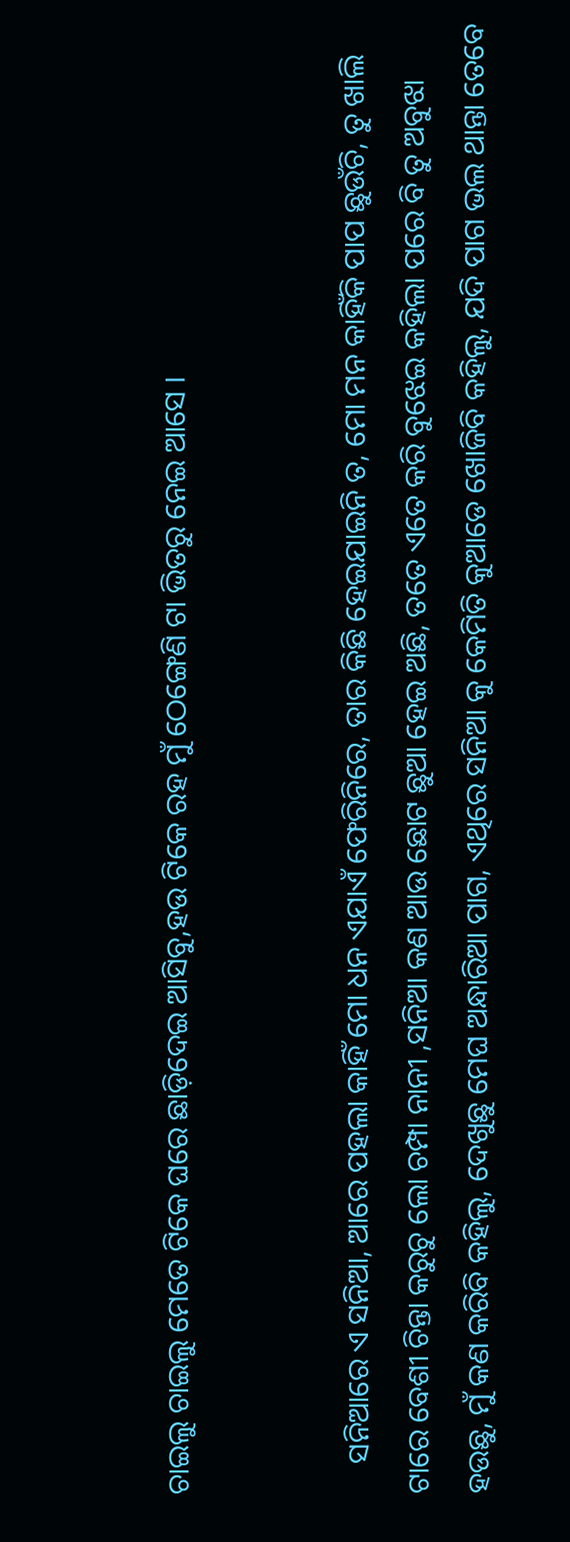ଚାଇଲୁ ଚାଇଲୁ ମେତେ ଟିକେ ଘରେ ଛାଡ଼ିଦେଇ ଆସିବୁ,ହଉ ଟିକେ ରହ ମୁଁ ଠେଙ୍ଗେଣି ଟା ଭିତରୁ ନେଇ ଆସେ ।


    ସନିଆରେ ଏ ସନିଆ, ଆରେ ପହଲା କାହିଁ ମୋ ଧନ ଏଯାଏଁ ଫେରିନିରେ, ତାର କିଛି ହେଇଯାଇନି ତ, ମୋ ମନ କାହିଁକି ପାପ ଛୁଉଁଚି, ତୁ ଖାଲି ଟାରେ ବେଶୀ ଚିନ୍ତା କରୁଚୁ ଲୋ ଚମ୍ପା ନାନୀ ,ସନିଆ କଣ ଆଉ ଛୋଟ ଛୁଆ ହେଇ ଅଛି, ତତେ ଏତେ କରି ବୁଝେଇ କହିଲା ପରେ ବି ତୁ ଅବୁଝା ହଉଛୁ, ମୁଁ କଣ କରିବି କହିଲୁ, ଦେଖୁଛୁ ମେଘ ଅନ୍ଧାରିଆ ପାଗ, ଏଥିରେ ସନିଆ କୁ କେମିତି କୁଆଡେ ଖୋଜିବି କହିଲୁ, ଯଦି ପାଗ ଭଲ ଥାନ୍ତା ତେବେ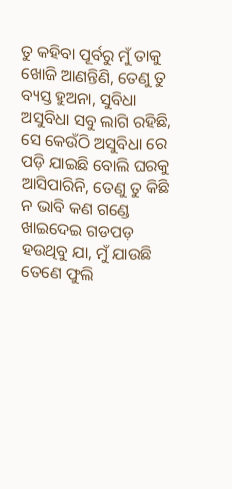ତୁ କହିବା ପୂର୍ବରୁ ମୁଁ ତାକୁ ଖୋଜି ଆଣନ୍ତିଣି, ତେଣୁ ତୁ ବ୍ୟସ୍ତ ହୁଅନା, ସୁବିଧା ଅସୁବିଧା ସବୁ ଲାଗି ରହିଛି, ସେ କେଉଁଠି ଅସୁବିଧା ରେ ପଡ଼ି ଯାଇଛି ବୋଲି ଘରକୁ ଆସିପାରିନି, ତେଣୁ ତୁ କିଛି ନ ଭାବି କଣ ଗଣ୍ଡେ ଖାଇଦେଇ ଗଡପଡ଼ ହଉଥିବୁ ଯା, ମୁଁ ଯାଉଛି ତେଣେ ଫୁଲି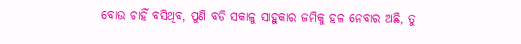ବୋଉ ଚାହିଁ ବସିଥିବ, ପୁଣି ବଡି ସକାଳୁ ସାହୁକାର ଜମିକୁ ହଳ ନେବାର ଅଛି, ତୁ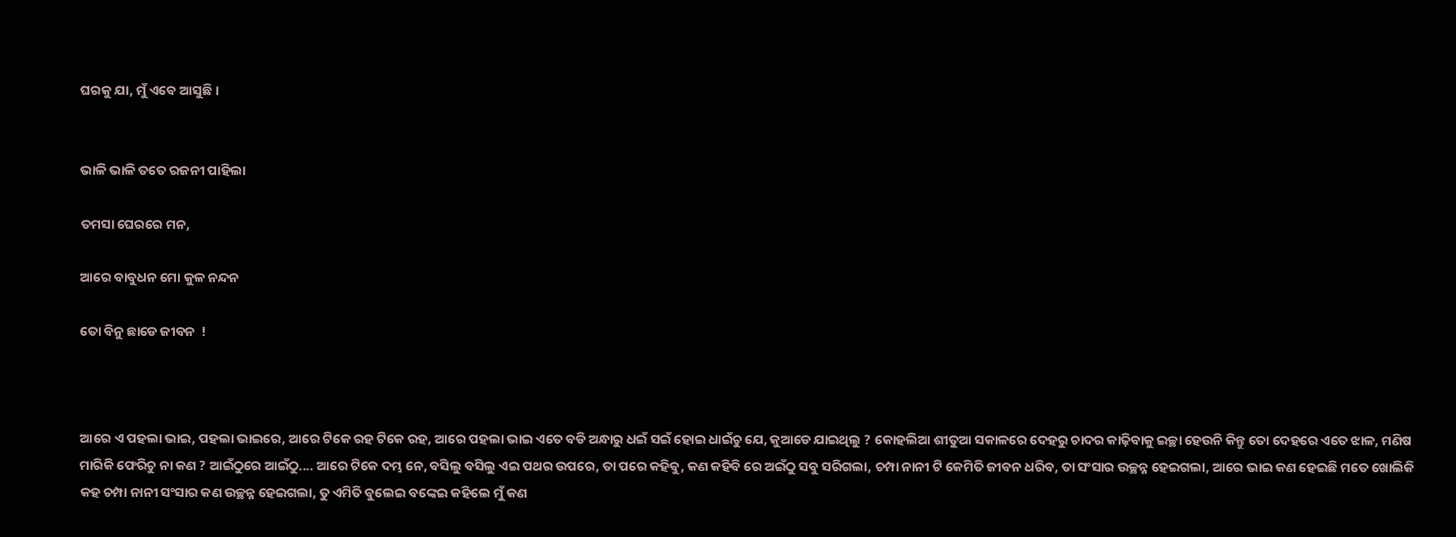ଘରକୁ ଯା, ମୁଁ ଏବେ ଆସୁଛି ।


ଭାଳି ଭାଳି ତତେ ରଜନୀ ପାହିଲା

ତମସା ଘେରରେ ମନ,

ଆରେ ବାବୁଧନ ମୋ କୁଳ ନନ୍ଦନ

ତୋ ବିନୁ ଛାଡେ ଜୀବନ  !



ଆରେ ଏ ପହଲା ଭାଇ, ପହଲା ଭାଇରେ, ଆରେ ଟିକେ ରହ ଟିକେ ରହ, ଆରେ ପହଲା ଭାଇ ଏତେ ବଡି ଅନ୍ଧାରୁ ଧଇଁ ସଇଁ ହୋଇ ଧାଇଁଚୁ ଯେ, କୁଆଡେ ଯାଇଥିଲୁ ? କୋହଲିଆ ଶୀତୁଆ ସକାଳରେ ଦେହରୁ ଚାଦର କାଢ଼ିବାକୁ ଇଚ୍ଛା ହେଉନି କିନ୍ତୁ ତୋ ଦେହରେ ଏତେ ଝାଳ, ମଣିଷ ମାରିକି ଫେରିଚୁ ନା କଣ ? ଆଇଁଠୁରେ ଆଇଁଠୁ.... ଆରେ ଟିକେ ଦମ୍ଭ ନେ, ବସିଲୁ ବସିଲୁ ଏଇ ପଥର ଉପରେ, ତା ପରେ କହିବୁ, କଣ କହିବି ରେ ଅଇଁଠୁ ସବୁ ସରିଗଲା, ଚମ୍ପା ନାନୀ ଟି କେମିତି ଜୀବନ ଧରିବ, ତା ସଂସାର ଉଚ୍ଛନ୍ନ ହେଇଗଲା, ଆରେ ଭାଇ କଣ ହେଇଛି ମତେ ଖୋଲିକି କହ ଚମ୍ପା ନାନୀ ସଂସାର କଣ ଉଚ୍ଛନ୍ନ ହେଇଗଲା, ତୁ ଏମିତି ବୁଲେଇ ବଙ୍କେଇ କହିଲେ ମୁଁ କଣ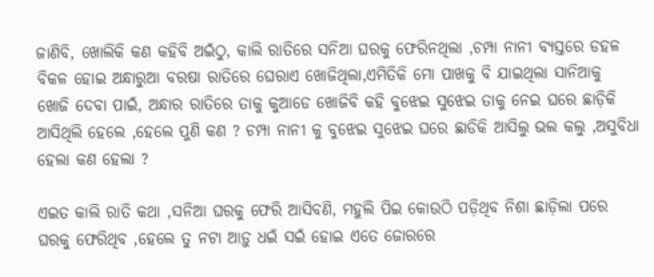ଜାଣିବି, ଖୋଲିକି କଣ କହିବି ଅଇଁଠୁ, କାଲି ରାତିରେ ସନିଆ ଘରକୁ ଫେରିନଥିଲା ,ଚମ୍ପା ନାନୀ ବ୍ୟସ୍ତରେ ଡହଳ ବିକଳ ହୋଇ ଅନ୍ଧାରୁଆ ବରଷା ରାତିରେ ଘେରାଏ ଖୋଜିଥିଲା,ଏମିତିକି ମୋ ପାଖକୁ ବି ଯାଇଥିଲା ସାନିଆକୁ ଖୋଜି ଦେବା ପାଇଁ, ଅନ୍ଧାର ରାତିରେ ତାକୁ କୁଆଡେ ଖୋଜିବି କହି ବୁଝେଇ ସୁଝେଇ ତାକୁ ନେଇ ଘରେ ଛାଡ଼ିକି ଆସିଥିଲି ହେଲେ ,ହେଲେ ପୁଣି କଣ ? ଚମ୍ପା ନାନୀ କୁ ବୁଝେଇ ସୁଝେଇ ଘରେ ଛାଡିକି ଆସିଲୁ ଭଲ କଲୁ ,ଅସୁବିଧା ହେଲା କଣ ହେଲା ?

ଏଇତ କାଲି ରାତି କଥା ,ସନିଆ ଘରକୁ ଫେରି ଆସିବଣି, ମହୁଲି ପିଇ କୋଉଠି ପଡ଼ିଥିବ ନିଶା ଛାଡ଼ିଲା ପରେ ଘରକୁ ଫେରିଥିବ ,ହେଲେ ତୁ ନଟା ଆଡ଼ୁ ଧଇଁ ସଇଁ ହୋଇ ଏତେ ଜୋରରେ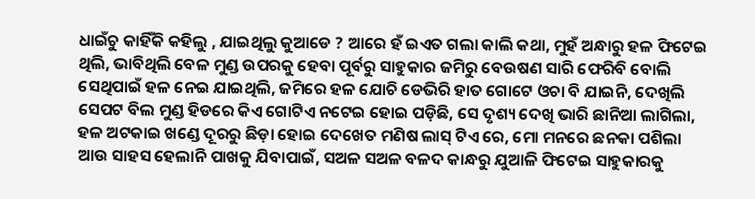ଧାଇଁଚୁ କାହିଁକି କହିଲୁ , ଯାଇଥିଲୁ କୁଆଡେ ? ଆରେ ହଁ ଇଏତ ଗଲା କାଲି କଥା, ମୁହଁ ଅନ୍ଧାରୁ ହଳ ଫିଟେଇ ଥିଲି, ଭାବିଥିଲି ବେଳ ମୁଣ୍ଡ ଉପରକୁ ହେବା ପୂର୍ବରୁ ସାହୁକାର ଜମିରୁ ବେଉଷଣ ସାରି ଫେରିବି ବୋଲି ସେଥିପାଇଁ ହଳ ନେଇ ଯାଇଥିଲି, ଜମିରେ ହଳ ଯୋଚି ଡେଭିରି ହାତ ଗୋଟେ ଓଚା ବି ଯାଇନି, ଦେଖିଲି ସେପଟ ବିଲ ମୁଣ୍ଡ ହିଡରେ କିଏ ଗୋଟିଏ ନଟେଇ ହୋଇ ପଡ଼ିଛି, ସେ ଦୃଶ୍ୟ ଦେଖି ଭାରି ଛାନିଆ ଲାଗିଲା, ହଳ ଅଟକାଇ ଖଣ୍ଡେ ଦୂରରୁ ଛିଡ଼ା ହୋଇ ଦେଖେତ ମଣିଷ ଲାସ୍ ଟିଏ ରେ, ମୋ ମନରେ ଛନକା ପଶିଲା ଆଉ ସାହସ ହେଲାନି ପାଖକୁ ଯିବାପାଇଁ, ସଅଳ ସଅଳ ବଳଦ କାନ୍ଧରୁ ଯୁଆଳି ଫିଟେଇ ସାହୁକାରକୁ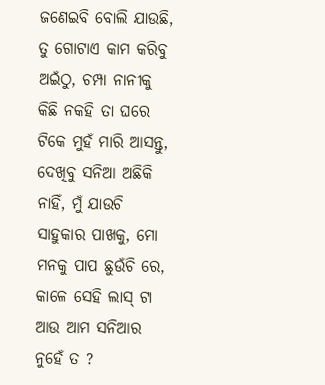ଜଣେଇବି ବୋଲି ଯାଉଛି, ତୁ ଗୋଟାଏ କାମ କରିବୁ ଅଇଁଠୁ, ଚମ୍ପା ନାନୀକୁ କିଛି ନକହି ତା ଘରେ ଟିକେ ମୁହଁ ମାରି ଆସନ୍ତୁ, ଦେଖିବୁ ସନିଆ ଅଛିକି ନାହିଁ, ମୁଁ ଯାଉଚି ସାହୁକାର ପାଖକୁ, ମୋ ମନକୁ ପାପ ଛୁଉଁଚି ରେ, କାଳେ ସେହି ଲାସ୍ ଟା ଆଉ ଆମ ସନିଆର ନୁହେଁ ତ ?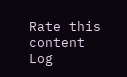Rate this content
Log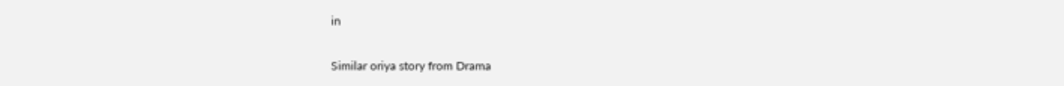in

Similar oriya story from Drama